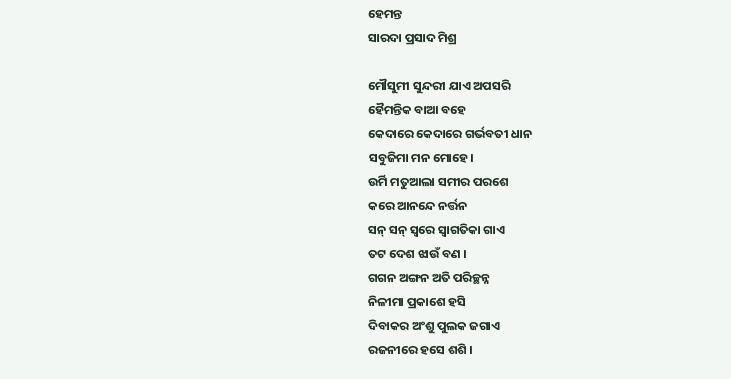ହେମନ୍ତ
ସାରଦା ପ୍ରସାଦ ମିଶ୍ର

ମୌସୁମୀ ସୁନ୍ଦରୀ ଯାଏ ଅପସରି
ହୈମନ୍ତିକ ବାଆ ବହେ
କେଦାରେ କେଦାରେ ଗର୍ଭବତୀ ଧାନ
ସବୁଜିମା ମନ ମୋହେ।
ଉର୍ମି ମତୁଆଲା ସମୀର ପରଶେ
କରେ ଆନନ୍ଦେ ନର୍ତ୍ତନ
ସନ୍ ସନ୍ ସ୍ୱରେ ସ୍ୱାଗତିକା ଗାଏ
ତଟ ଦେଶ ଝାଉଁ ବଣ ।
ଗଗନ ଅଙ୍ଗନ ଅତି ପରିଚ୍ଛନ୍ନ
ନିଳୀମା ପ୍ରକାଶେ ହସି
ଦିବାକର ଅଂଶୁ ପୁଲକ ଜଗାଏ
ରଜନୀରେ ହସେ ଶଶି ।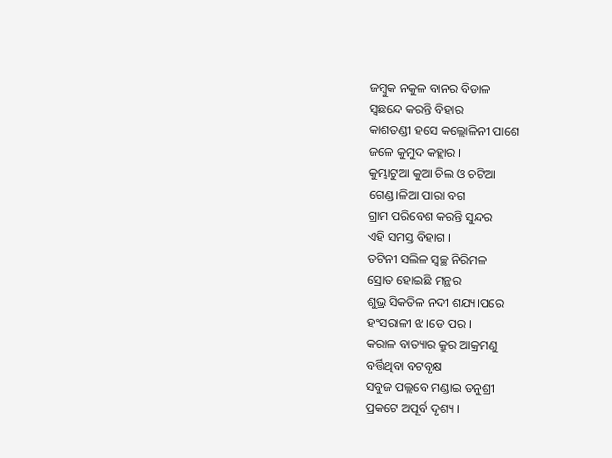ଜମ୍ବୁକ ନକୁଳ ବାନର ବିଡାଳ
ସ୍ୱଛନ୍ଦେ କରନ୍ତି ବିହାର
କାଶତଣ୍ଡୀ ହସେ କଲ୍ଲୋଳିନୀ ପାଶେ
ଜଳେ କୁମୁଦ କହ୍ଲାର ।
କୁମ୍ଭାଟୁଆ କୁଆ ଚିଲ ଓ ଚଟିଆ
ଗେଣ୍ଡ।ଳିଆ ପାରା ବଗ
ଗ୍ରାମ ପରିବେଶ କରନ୍ତି ସୁନ୍ଦର
ଏହି ସମସ୍ତ ବିହାଗ ।
ତଟିନୀ ସଲିଳ ସ୍ୱଚ୍ଛ ନିରିମଳ
ସ୍ରୋତ ହୋଇଛି ମନ୍ଥର
ଶୁଭ୍ର ସିକତିଳ ନଦୀ ଶଯ୍ୟ।ପରେ
ହଂସରାଳୀ ଝ।ଡେ ପର ।
କରାଳ ବାତ୍ୟାର କ୍ରୁର ଆକ୍ରମଣୁ
ବର୍ତ୍ତିଥିବା ବଟବୃକ୍ଷ
ସବୁଜ ପଲ୍ଲବେ ମଣ୍ଡାଇ ତନୁଶ୍ରୀ
ପ୍ରକଟେ ଅପୂର୍ବ ଦୃଶ୍ୟ ।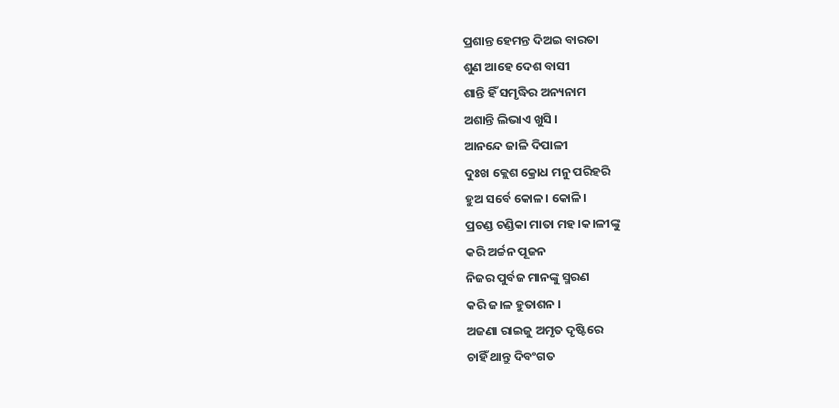ପ୍ରଶାନ୍ତ ହେମନ୍ତ ଦିଅଇ ବାରତା
ଶୁଣ ଆହେ ଦେଶ ବାସୀ
ଶାନ୍ତି ହିଁ ସମୃଦ୍ଧିର ଅନ୍ୟନାମ
ଅଶାନ୍ତି ଲିଭାଏ ଖୁସି ।
ଆନନ୍ଦେ ଜାଳି ଦିପାଳୀ
ଦୁଃଖ କ୍ଲେଶ କ୍ରୋଧ ମନୁ ପରିହରି
ହୁଅ ସର୍ବେ କୋଳ। କୋଳି।
ପ୍ରଚଣ୍ଡ ଚଣ୍ଡିକା ମାତା ମହ।କ।ଳୀଙ୍କୁ
କରି ଅର୍ଚ୍ଚନ ପୂଜନ
ନିଜର ପୁର୍ବଜ ମାନଙ୍କୁ ସ୍ମରଣ
କରି ଜ।ଳ ହୁତାଶନ ।
ଅଜଣା ରାଇଜୁ ଅମୃତ ଦୃଷ୍ଟିରେ
ଚାହିଁ ଥାନ୍ତୁ ଦିବଂଗତ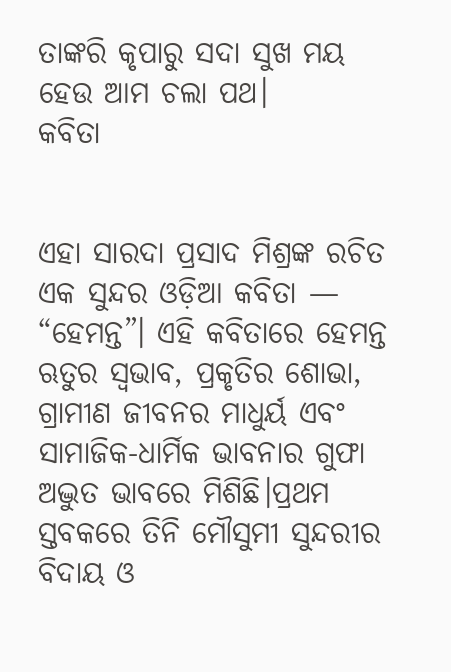ତାଙ୍କରି କୃପାରୁ ସଦା ସୁଖ ମୟ
ହେଉ ଆମ ଚଲା ପଥ।
କବିତା


ଏହା ସାରଦା ପ୍ରସାଦ ମିଶ୍ରଙ୍କ ରଚିତ ଏକ ସୁନ୍ଦର ଓଡ଼ିଆ କବିତା — “ହେମନ୍ତ”। ଏହି କବିତାରେ ହେମନ୍ତ ଋତୁର ସ୍ୱଭାବ, ପ୍ରକୃତିର ଶୋଭା, ଗ୍ରାମୀଣ ଜୀବନର ମାଧୁର୍ୟ ଏବଂ ସାମାଜିକ-ଧାର୍ମିକ ଭାବନାର ଗୁଫା ଅଦ୍ଭୁତ ଭାବରେ ମିଶିଛି।ପ୍ରଥମ ସ୍ତବକରେ ତିନି ମୌସୁମୀ ସୁନ୍ଦରୀର ବିଦାୟ ଓ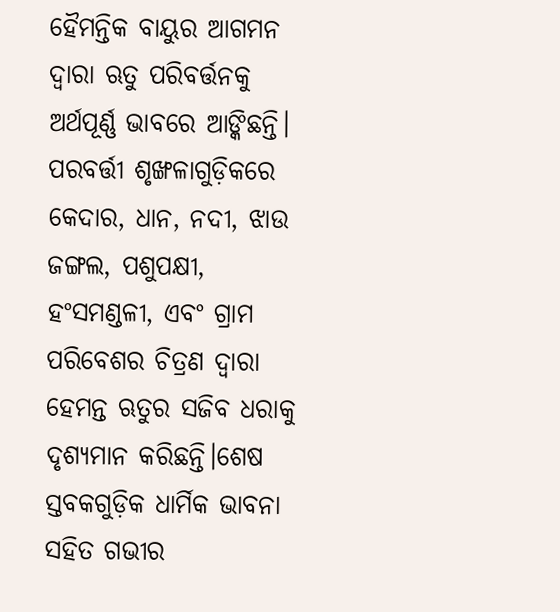ହୈମନ୍ତିକ ବାୟୁର ଆଗମନ ଦ୍ୱାରା ଋତୁ ପରିବର୍ତ୍ତନକୁ ଅର୍ଥପୂର୍ଣ୍ଣ ଭାବରେ ଆଙ୍କିଛନ୍ତି। ପରବର୍ତ୍ତୀ ଶୃଙ୍ଖଳାଗୁଡ଼ିକରେ କେଦାର, ଧାନ, ନଦୀ, ଝାଉ ଜଙ୍ଗଲ, ପଶୁପକ୍ଷୀ, ହଂସମଣ୍ଡଳୀ, ଏବଂ ଗ୍ରାମ ପରିବେଶର ଚିତ୍ରଣ ଦ୍ୱାରା ହେମନ୍ତ ଋତୁର ସଜିବ ଧରାକୁ ଦୃଶ୍ୟମାନ କରିଛନ୍ତି।ଶେଷ ସ୍ତବକଗୁଡ଼ିକ ଧାର୍ମିକ ଭାବନା ସହିତ ଗଭୀର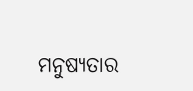ମନୁଷ୍ୟତାର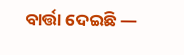ବାର୍ତ୍ତା ଦେଇଛି —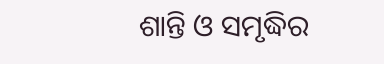ଶାନ୍ତି ଓ ସମୃଦ୍ଧିର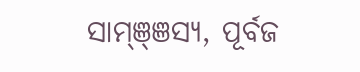ସାମ୍ଞ୍ଞସ୍ୟ, ପୂର୍ବଜ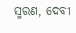ସ୍ମରଣ, ଦେବୀ